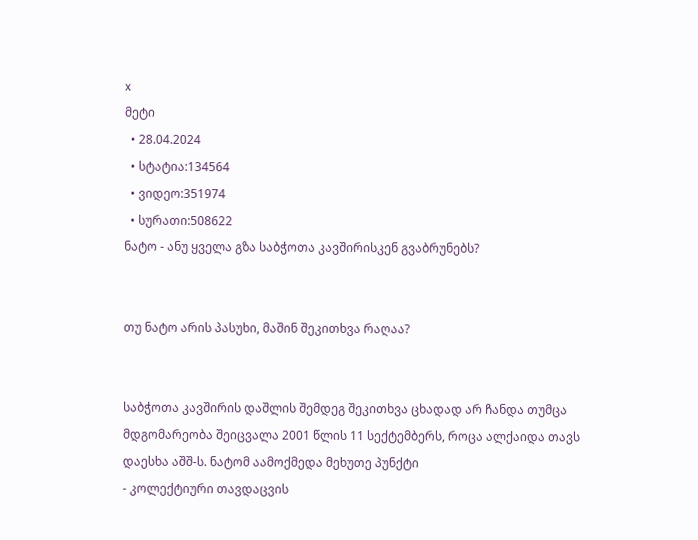x
მეტი
  • 28.04.2024
  • სტატია:134564
  • ვიდეო:351974
  • სურათი:508622
ნატო - ანუ ყველა გზა საბჭოთა კავშირისკენ გვაბრუნებს?


თუ ნატო არის პასუხი, მაშინ შეკითხვა რაღაა?


საბჭოთა კავშირის დაშლის შემდეგ შეკითხვა ცხადად არ ჩანდა თუმცა მდგომარეობა შეიცვალა 2001 წლის 11 სექტემბერს, როცა ალქაიდა თავს დაესხა აშშ-ს. ნატომ აამოქმედა მეხუთე პუნქტი
- კოლექტიური თავდაცვის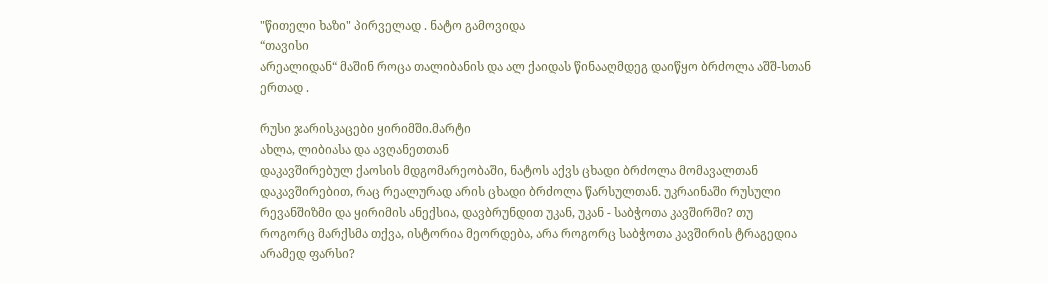"წითელი ხაზი" პირველად . ნატო გამოვიდა
“თავისი
არეალიდან“ მაშინ როცა თალიბანის და ალ ქაიდას წინააღმდეგ დაიწყო ბრძოლა აშშ-სთან
ერთად .

რუსი ჯარისკაცები ყირიმში.მარტი
ახლა, ლიბიასა და ავღანეთთან
დაკავშირებულ ქაოსის მდგომარეობაში, ნატოს აქვს ცხადი ბრძოლა მომავალთან
დაკავშირებით, რაც რეალურად არის ცხადი ბრძოლა წარსულთან. უკრაინაში რუსული
რევანშიზმი და ყირიმის ანექსია, დავბრუნდით უკან, უკან - საბჭოთა კავშირში? თუ
როგორც მარქსმა თქვა, ისტორია მეორდება, არა როგორც საბჭოთა კავშირის ტრაგედია
არამედ ფარსი?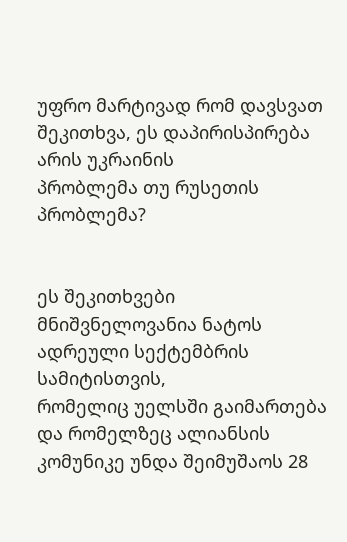უფრო მარტივად რომ დავსვათ შეკითხვა, ეს დაპირისპირება არის უკრაინის
პრობლემა თუ რუსეთის პრობლემა?


ეს შეკითხვები მნიშვნელოვანია ნატოს ადრეული სექტემბრის სამიტისთვის,
რომელიც უელსში გაიმართება და რომელზეც ალიანსის კომუნიკე უნდა შეიმუშაოს 28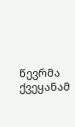წევრმა ქვეყანამ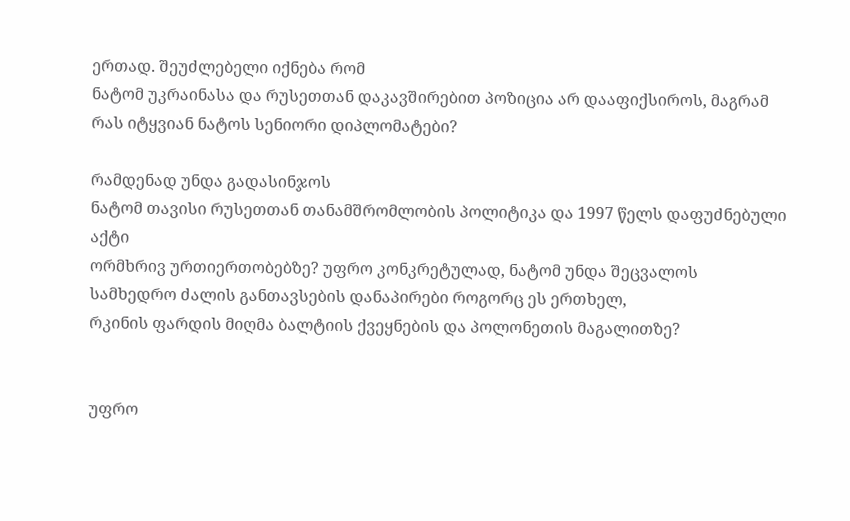ერთად. შეუძლებელი იქნება რომ
ნატომ უკრაინასა და რუსეთთან დაკავშირებით პოზიცია არ დააფიქსიროს, მაგრამ
რას იტყვიან ნატოს სენიორი დიპლომატები?

რამდენად უნდა გადასინჯოს
ნატომ თავისი რუსეთთან თანამშრომლობის პოლიტიკა და 1997 წელს დაფუძნებული აქტი
ორმხრივ ურთიერთობებზე? უფრო კონკრეტულად, ნატომ უნდა შეცვალოს სამხედრო ძალის განთავსების დანაპირები როგორც ეს ერთხელ,
რკინის ფარდის მიღმა ბალტიის ქვეყნების და პოლონეთის მაგალითზე?


უფრო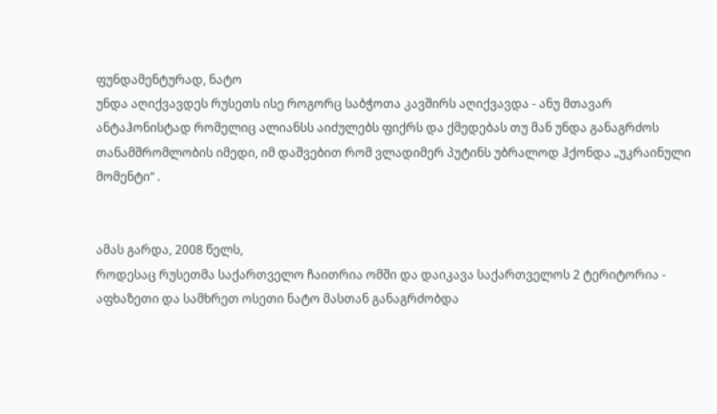ფუნდამენტურად, ნატო
უნდა აღიქვავდეს რუსეთს ისე როგორც საბჭოთა კავშირს აღიქვავდა - ანუ მთავარ
ანტაჰონისტად რომელიც ალიანსს აიძულებს ფიქრს და ქმედებას თუ მან უნდა განაგრძოს
თანამშრომლობის იმედი, იმ დაშვებით რომ ვლადიმერ პუტინს უბრალოდ ჰქონდა „უკრაინული
მომენტი“ .


ამას გარდა, 2008 წელს,
როდესაც რუსეთმა საქართველო ჩაითრია ომში და დაიკავა საქართველოს 2 ტერიტორია -
აფხაზეთი და სამხრეთ ოსეთი ნატო მასთან განაგრძობდა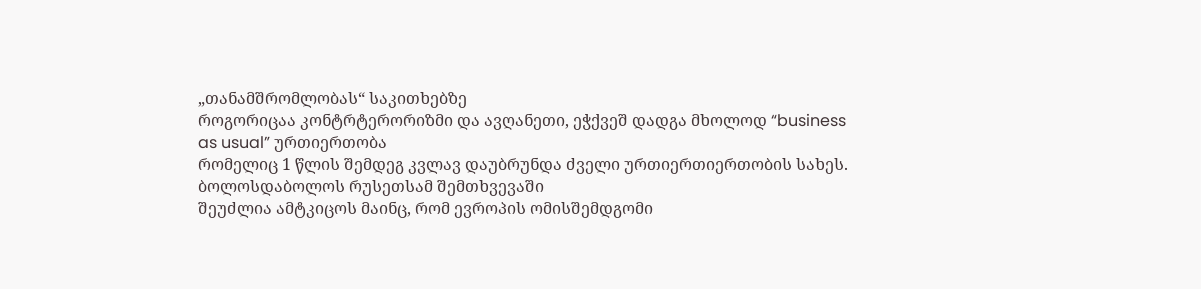„თანამშრომლობას“ საკითხებზე
როგორიცაა კონტრტერორიზმი და ავღანეთი, ეჭქვეშ დადგა მხოლოდ “business
as usual” ურთიერთობა
რომელიც 1 წლის შემდეგ კვლავ დაუბრუნდა ძველი ურთიერთიერთობის სახეს. ბოლოსდაბოლოს რუსეთსამ შემთხვევაში
შეუძლია ამტკიცოს მაინც, რომ ევროპის ომისშემდგომი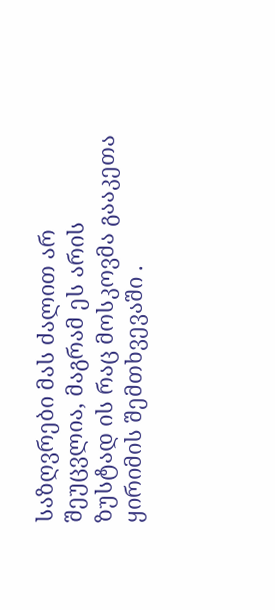საზღვრები მას ძალით არ
შეუცვლია, მაგრამ ეს არის ზუსტად ის რაც მოსკოვმა გააკეთა ყირიმის შემთხვევაში .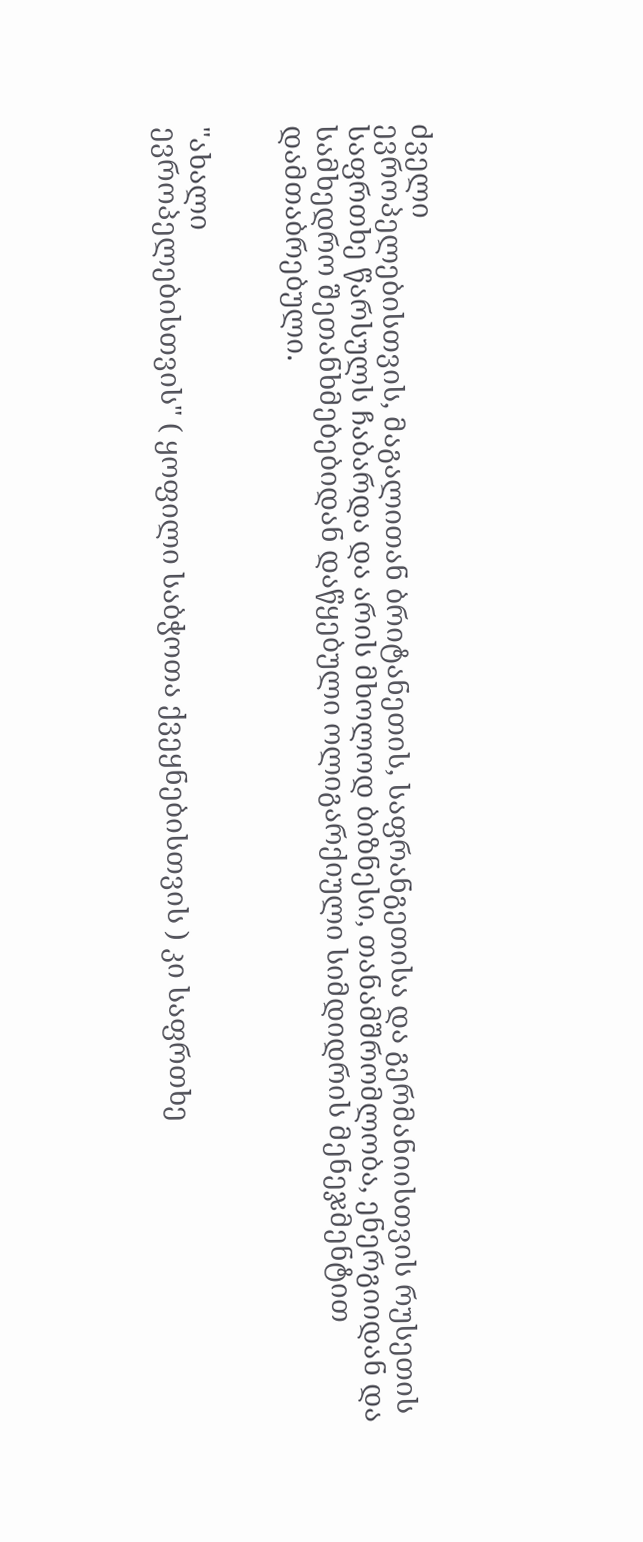ძველი
ევროპელებისთვის, მაგალითან ბრიტანეთის, საფრანგეთისა და გერმანიისთვის რუსეთის
საფრთხე წარსულს ჩაბარდა და არის მხოლოდ ბიზნესი, თანამშრომლობა, ენერგიიდან და
სამხედრო შეთანხმებებიდან დაწყებული ოლიგარქიული სიმდიდრის მენეჯმენტით
დამთაბრებული.


"ახალი
ევროპელებისთვის" ( ყოფილი საბჭოთა ქვეყნებისთვის ) კი საფრთხე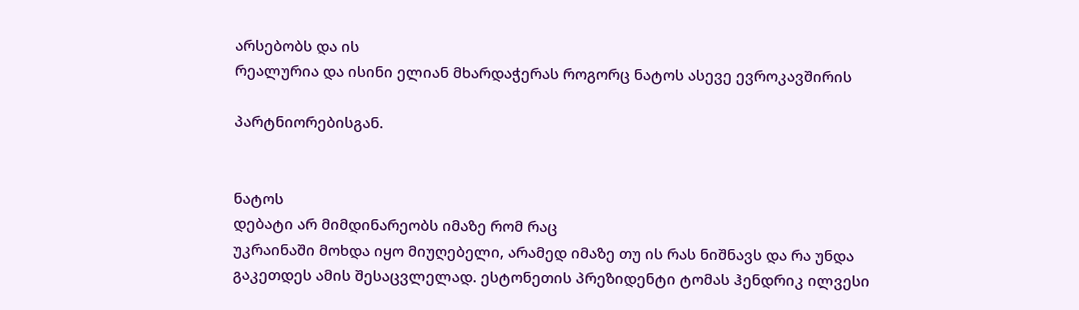არსებობს და ის
რეალურია და ისინი ელიან მხარდაჭერას როგორც ნატოს ასევე ევროკავშირის

პარტნიორებისგან.


ნატოს
დებატი არ მიმდინარეობს იმაზე რომ რაც
უკრაინაში მოხდა იყო მიუღებელი, არამედ იმაზე თუ ის რას ნიშნავს და რა უნდა
გაკეთდეს ამის შესაცვლელად. ესტონეთის პრეზიდენტი ტომას ჰენდრიკ ილვესი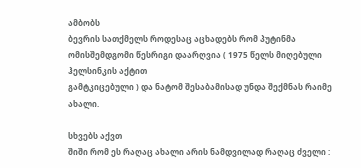ამბობს
ბევრის სათქმელს როდესაც აცხადებს რომ პუტინმა ომისშემდგომი წესრიგი დაარღვია ( 1975 წელს მიღებული ჰელსინკის აქტით
გამტკიცებული ) და ნატომ შესაბამისად უნდა შექმნას რაიმე ახალი.

სხვებს აქვთ
შიში რომ ეს რაღაც ახალი არის ნამდვილად რაღაც ძველი :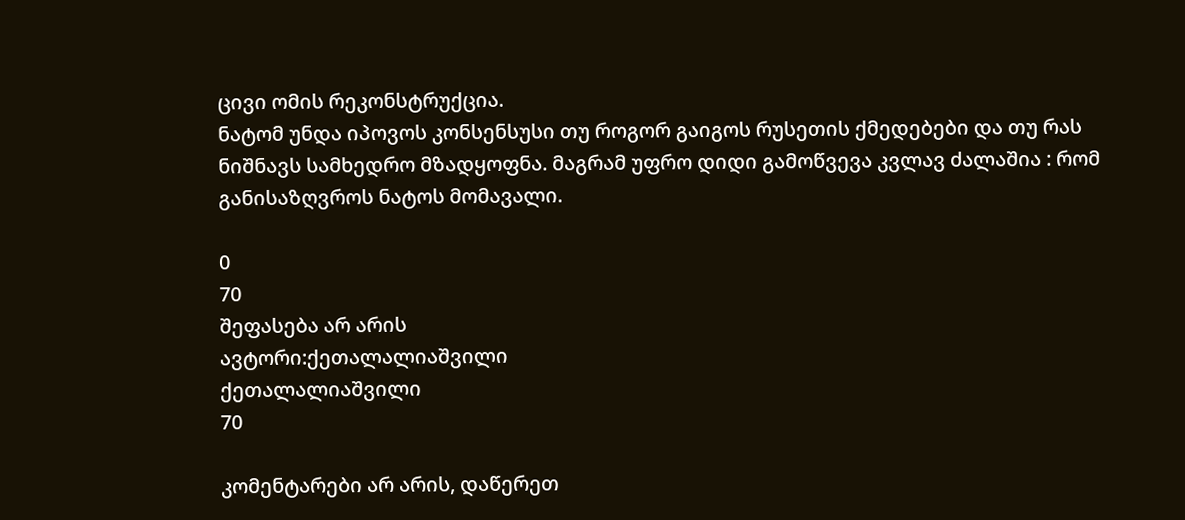ცივი ომის რეკონსტრუქცია.
ნატომ უნდა იპოვოს კონსენსუსი თუ როგორ გაიგოს რუსეთის ქმედებები და თუ რას
ნიშნავს სამხედრო მზადყოფნა. მაგრამ უფრო დიდი გამოწვევა კვლავ ძალაშია : რომ
განისაზღვროს ნატოს მომავალი.

0
70
შეფასება არ არის
ავტორი:ქეთალალიაშვილი
ქეთალალიაშვილი
70

კომენტარები არ არის, დაწერეთ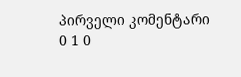პირველი კომენტარი
0 1 0